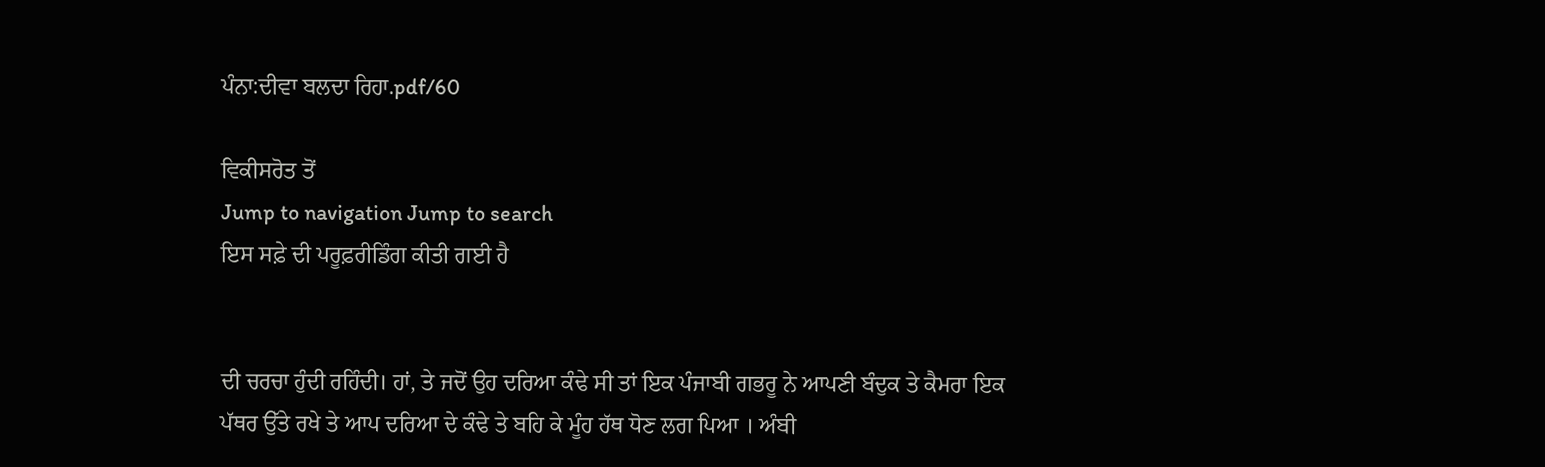ਪੰਨਾ:ਦੀਵਾ ਬਲਦਾ ਰਿਹਾ.pdf/60

ਵਿਕੀਸਰੋਤ ਤੋਂ
Jump to navigation Jump to search
ਇਸ ਸਫ਼ੇ ਦੀ ਪਰੂਫ਼ਰੀਡਿੰਗ ਕੀਤੀ ਗਈ ਹੈ


ਦੀ ਚਰਚਾ ਹੁੰਦੀ ਰਹਿੰਦੀ। ਹਾਂ, ਤੇ ਜਦੋਂ ਉਹ ਦਰਿਆ ਕੰਢੇ ਸੀ ਤਾਂ ਇਕ ਪੰਜਾਬੀ ਗਭਰੂ ਨੇ ਆਪਣੀ ਬੰਦੁਕ ਤੇ ਕੈਮਰਾ ਇਕ ਪੱਥਰ ਉੱਤੇ ਰਖੇ ਤੇ ਆਪ ਦਰਿਆ ਦੇ ਕੰਢੇ ਤੇ ਬਹਿ ਕੇ ਮੂੰਹ ਹੱਥ ਧੋਣ ਲਗ ਪਿਆ । ਅੰਬੀ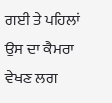ਗਈ ਤੇ ਪਹਿਲਾਂ ਉਸ ਦਾ ਕੈਮਰਾ ਵੇਖਣ ਲਗ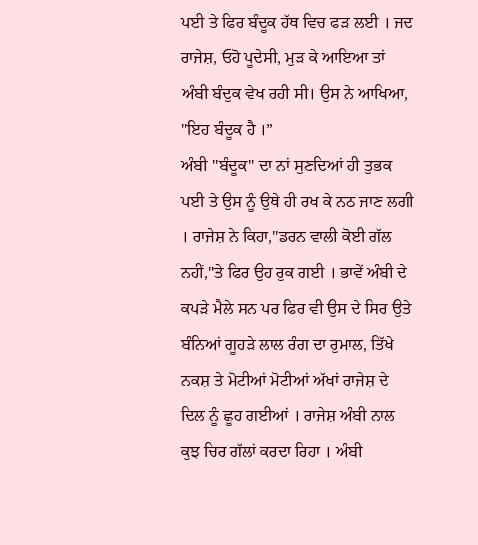ਪਈ ਤੇ ਫਿਰ ਬੰਦੂਕ ਹੱਥ ਵਿਚ ਫੜ ਲਈ । ਜਦ ਰਾਜੇਸ਼, ਓਹੋ ਪੂਦੇਸੀ, ਮੁੜ ਕੇ ਆਇਆ ਤਾਂ ਅੰਬੀ ਬੰਦੁਕ ਵੇਖ ਰਹੀ ਸੀ। ਉਸ ਨੇ ਆਖਿਆ, "ਇਹ ਬੰਦੂਕ ਹੈ ।”
ਅੰਬੀ "ਬੰਦੂਕ" ਦਾ ਨਾਂ ਸੁਣਦਿਆਂ ਹੀ ਤੁਭਕ ਪਈ ਤੇ ਉਸ ਨੂੰ ਉਥੇ ਹੀ ਰਖ ਕੇ ਨਠ ਜਾਣ ਲਗੀ । ਰਾਜੇਸ਼ ਨੇ ਕਿਹਾ,"ਡਰਨ ਵਾਲੀ ਕੋਈ ਗੱਲ ਨਹੀਂ,"ਤੇ ਫਿਰ ਉਹ ਰੁਕ ਗਈ । ਭਾਵੇਂ ਅੰਬੀ ਦੇ ਕਪੜੇ ਮੈਲੇ ਸਨ ਪਰ ਫਿਰ ਵੀ ਉਸ ਦੇ ਸਿਰ ਉਤੇ ਬੰਨਿਆਂ ਗੂਹੜੇ ਲਾਲ ਰੰਗ ਦਾ ਰੁਮਾਲ, ਤਿੱਖੇ ਨਕਸ਼ ਤੇ ਮੋਟੀਆਂ ਮੋਟੀਆਂ ਅੱਖਾਂ ਰਾਜੇਸ਼ ਦੇ ਦਿਲ ਨੂੰ ਛੂਹ ਗਈਆਂ । ਰਾਜੇਸ਼ ਅੰਬੀ ਨਾਲ ਕੁਝ ਚਿਰ ਗੱਲਾਂ ਕਰਦਾ ਰਿਹਾ । ਅੰਬੀ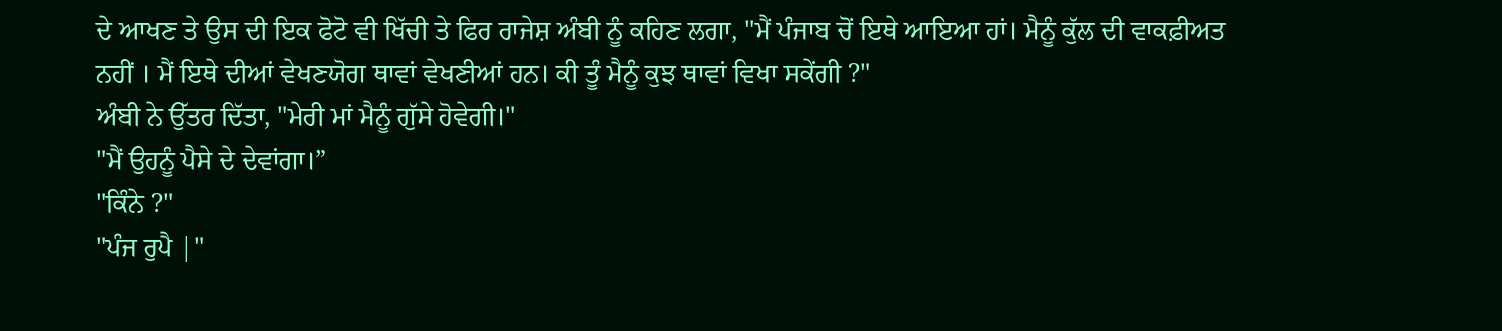ਦੇ ਆਖਣ ਤੇ ਉਸ ਦੀ ਇਕ ਫੋਟੋ ਵੀ ਖਿੱਚੀ ਤੇ ਫਿਰ ਰਾਜੇਸ਼ ਅੰਬੀ ਨੂੰ ਕਹਿਣ ਲਗਾ, "ਮੈਂ ਪੰਜਾਬ ਚੋਂ ਇਥੇ ਆਇਆ ਹਾਂ। ਮੈਨੂੰ ਕੁੱਲ ਦੀ ਵਾਕਫ਼ੀਅਤ ਨਹੀਂ । ਮੈਂ ਇਥੇ ਦੀਆਂ ਵੇਖਣਯੋਗ ਥਾਵਾਂ ਵੇਖਣੀਆਂ ਹਨ। ਕੀ ਤੂੰ ਮੈਨੂੰ ਕੁਝ ਥਾਵਾਂ ਵਿਖਾ ਸਕੇਂਗੀ ?"
ਅੰਬੀ ਨੇ ਉੱਤਰ ਦਿੱਤਾ, "ਮੇਰੀ ਮਾਂ ਮੈਨੂੰ ਗੁੱਸੇ ਹੋਵੇਗੀ।"
"ਮੈਂ ਉਹਨੂੰ ਪੈਸੇ ਦੇ ਦੇਵਾਂਗਾ।”
"ਕਿੰਨੇ ?"
"ਪੰਜ ਰੁਪੈ |"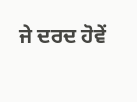ਜੇ ਦਰਦ ਹੋਵੇਂ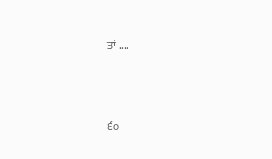ਤਾਂ ....



੬੦